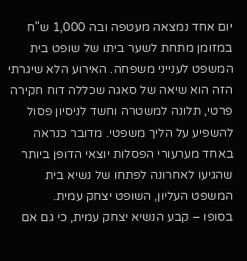יום אחד נמצאה מעטפה ובה 1,000 ש"ח במזומן מתחת לשער ביתו של שופט בית המשפט לענייני משפחה. האירוע הלא שיגרתי הזה הוא שיאה של סאגה שכללה דוח חקירה פרטי, תלונה למשטרה וחשד לניסיון פסול להשפיע על הליך משפטי. מדובר כנראה באחד מערעורי הפסלות יוצאי הדופן ביותר שהגיעו לאחרונה לפתחו של נשיא בית המשפט העליון, השופט יצחק עמית.
בסופו – קבע הנשיא יצחק עמית, כי גם אם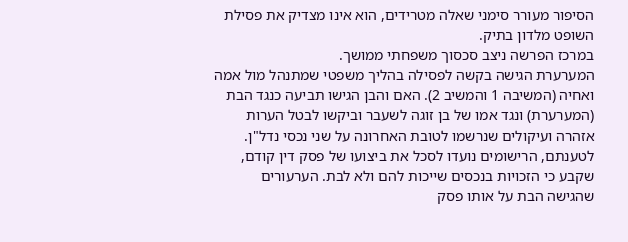הסיפור מעורר סימני שאלה מטרידים, הוא אינו מצדיק את פסילת השופט מלדון בתיק.
במרכז הפרשה ניצב סכסוך משפחתי ממושך.
המערערת הגישה בקשה לפסילה בהליך משפטי שמתנהל מול אמה ואחיה (המשיבה 1 והמשיב 2). האם והבן הגישו תביעה כנגד הבת (המערערת) ונגד אמו של בן זוגה לשעבר וביקשו לבטל הערות אזהרה ועיקולים שנרשמו לטובת האחרונה על שני נכסי נדל"ן. לטענתם, הרישומים נועדו לסכל את ביצועו של פסק דין קודם, שקבע כי הזכויות בנכסים שייכות להם ולא לבת. הערעורים שהגישה הבת על אותו פסק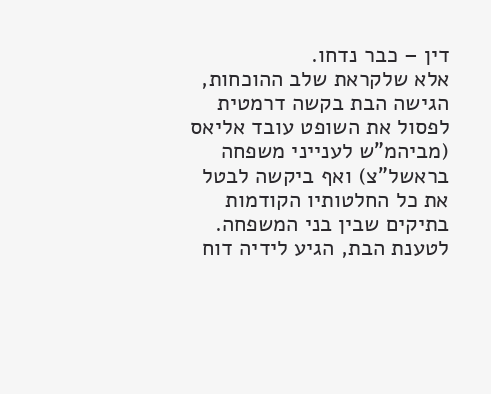דין – כבר נדחו.
אלא שלקראת שלב ההוכחות, הגישה הבת בקשה דרמטית לפסול את השופט עובד אליאס (מביהמ"ש לענייני משפחה בראשל"צ) ואף ביקשה לבטל את כל החלטותיו הקודמות בתיקים שבין בני המשפחה.
לטענת הבת, הגיע לידיה דוח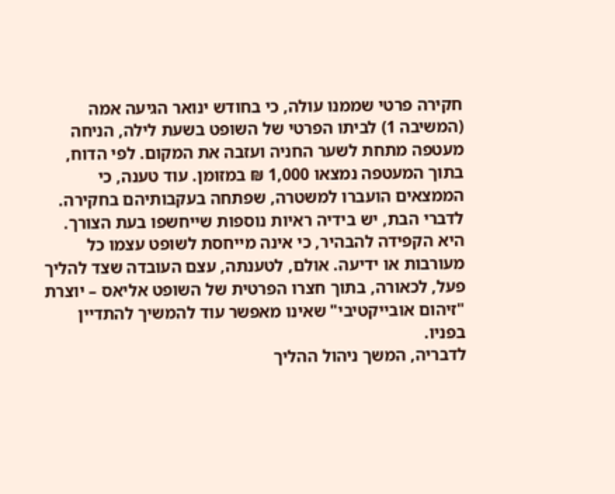חקירה פרטי שממנו עולה, כי בחודש ינואר הגיעה אמה (המשיבה 1) לביתו הפרטי של השופט בשעת לילה, הניחה מעטפה מתחת לשער החניה ועזבה את המקום. לפי הדוח, בתוך המעטפה נמצאו 1,000 ₪ במזומן. עוד טענה, כי הממצאים הועברו למשטרה, שפתחה בעקבותיהם בחקירה. לדברי הבת, יש בידיה ראיות נוספות שייחשפו בעת הצורך.
היא הקפידה להבהיר, כי אינה מייחסת לשופט עצמו כל מעורבות או ידיעה. אולם, לטענתה, עצם העובדה שצד להליך פעל, לכאורה, בתוך חצרו הפרטית של השופט אליאס – יוצרת "זיהום אובייקטיבי" שאינו מאפשר עוד להמשיך להתדיין בפניו.
לדבריה, המשך ניהול ההליך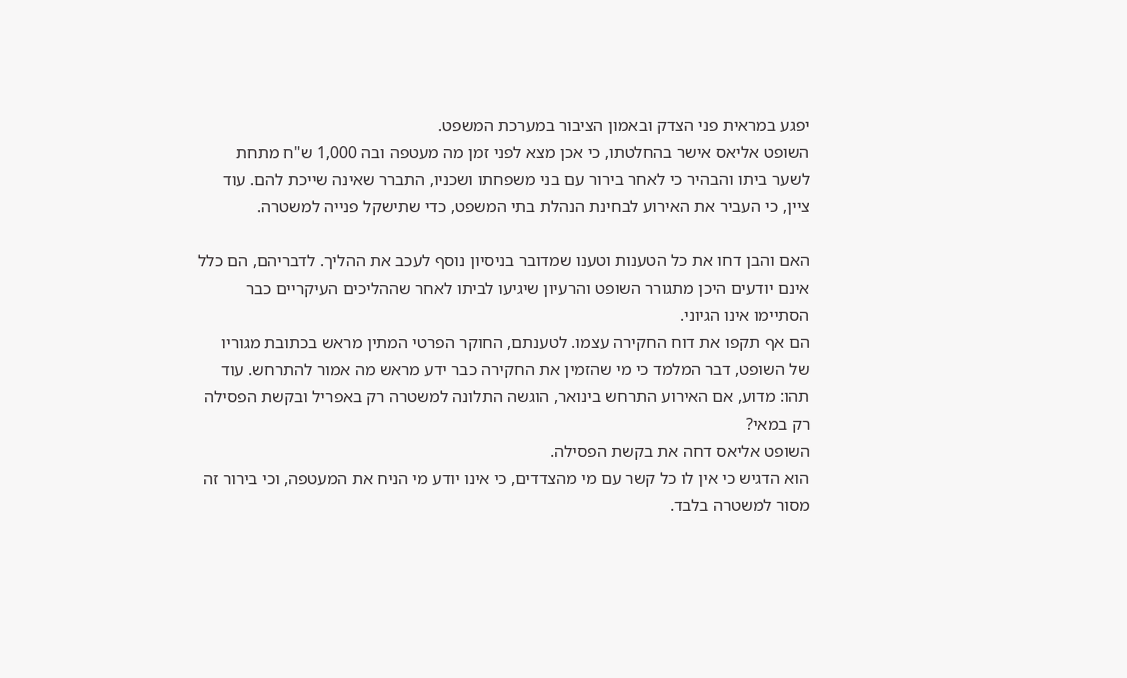יפגע במראית פני הצדק ובאמון הציבור במערכת המשפט.
השופט אליאס אישר בהחלטתו, כי אכן מצא לפני זמן מה מעטפה ובה 1,000 ש"ח מתחת לשער ביתו והבהיר כי לאחר בירור עם בני משפחתו ושכניו, התברר שאינה שייכת להם. עוד ציין, כי העביר את האירוע לבחינת הנהלת בתי המשפט, כדי שתישקל פנייה למשטרה.

האם והבן דחו את כל הטענות וטענו שמדובר בניסיון נוסף לעכב את ההליך. לדבריהם, הם כלל אינם יודעים היכן מתגורר השופט והרעיון שיגיעו לביתו לאחר שההליכים העיקריים כבר הסתיימו אינו הגיוני.
הם אף תקפו את דוח החקירה עצמו. לטענתם, החוקר הפרטי המתין מראש בכתובת מגוריו של השופט, דבר המלמד כי מי שהזמין את החקירה כבר ידע מראש מה אמור להתרחש. עוד תהו: מדוע, אם האירוע התרחש בינואר, הוגשה התלונה למשטרה רק באפריל ובקשת הפסילה רק במאי?
השופט אליאס דחה את בקשת הפסילה.
הוא הדגיש כי אין לו כל קשר עם מי מהצדדים, כי אינו יודע מי הניח את המעטפה, וכי בירור זה מסור למשטרה בלבד.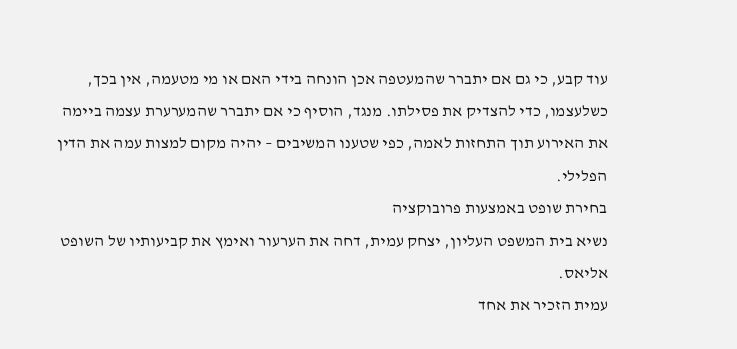עוד קבע, כי גם אם יתברר שהמעטפה אכן הונחה בידי האם או מי מטעמה, אין בכך, כשלעצמו, כדי להצדיק את פסילתו. מנגד, הוסיף כי אם יתברר שהמערערת עצמה ביימה את האירוע תוך התחזות לאמה, כפי שטענו המשיבים – יהיה מקום למצות עמה את הדין הפלילי.
בחירת שופט באמצעות פרובוקציה
נשיא בית המשפט העליון, יצחק עמית, דחה את הערעור ואימץ את קביעותיו של השופט אליאס.
עמית הזכיר את אחד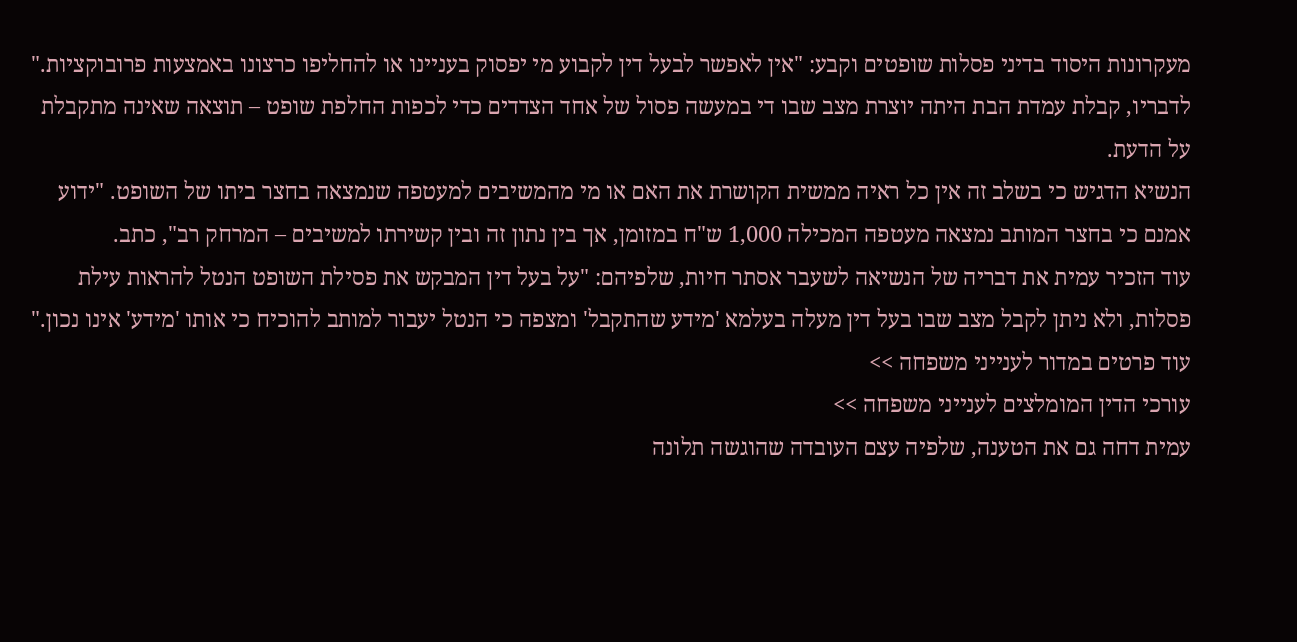מעקרונות היסוד בדיני פסלות שופטים וקבע: "אין לאפשר לבעל דין לקבוע מי יפסוק בעניינו או להחליפו כרצונו באמצעות פרובוקציות."
לדבריו, קבלת עמדת הבת היתה יוצרת מצב שבו די במעשה פסול של אחד הצדדים כדי לכפות החלפת שופט – תוצאה שאינה מתקבלת על הדעת.
הנשיא הדגיש כי בשלב זה אין כל ראיה ממשית הקושרת את האם או מי מהמשיבים למעטפה שנמצאה בחצר ביתו של השופט. "ידוע אמנם כי בחצר המותב נמצאה מעטפה המכילה 1,000 ש"ח במזומן, אך בין נתון זה ובין קשירתו למשיבים – המרחק רב", כתב.
עוד הזכיר עמית את דבריה של הנשיאה לשעבר אסתר חיות, שלפיהם: "על בעל דין המבקש את פסילת השופט הנטל להראות עילת פסלות, ולא ניתן לקבל מצב שבו בעל דין מעלה בעלמא 'מידע שהתקבל' ומצפה כי הנטל יעבור למותב להוכיח כי אותו 'מידע' אינו נכון."
עוד פרטים במדור לענייני משפחה >>
עורכי הדין המומלצים לענייני משפחה >>
עמית דחה גם את הטענה, שלפיה עצם העובדה שהוגשה תלונה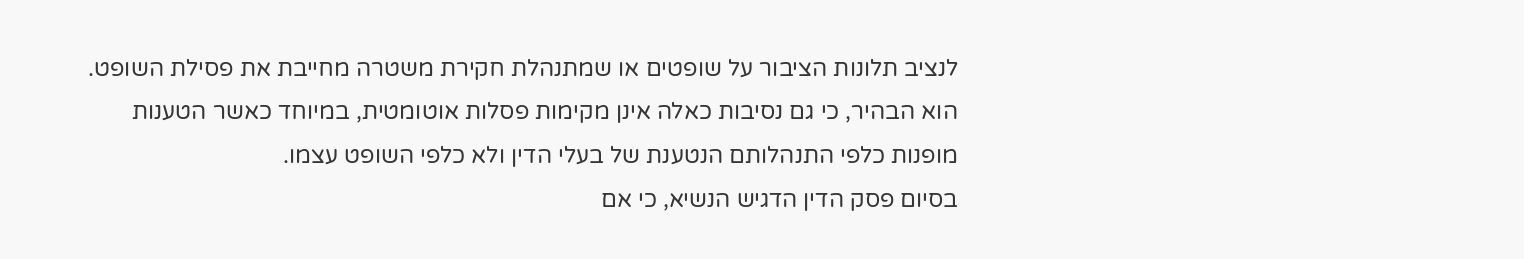לנציב תלונות הציבור על שופטים או שמתנהלת חקירת משטרה מחייבת את פסילת השופט. הוא הבהיר, כי גם נסיבות כאלה אינן מקימות פסלות אוטומטית, במיוחד כאשר הטענות מופנות כלפי התנהלותם הנטענת של בעלי הדין ולא כלפי השופט עצמו.
בסיום פסק הדין הדגיש הנשיא, כי אם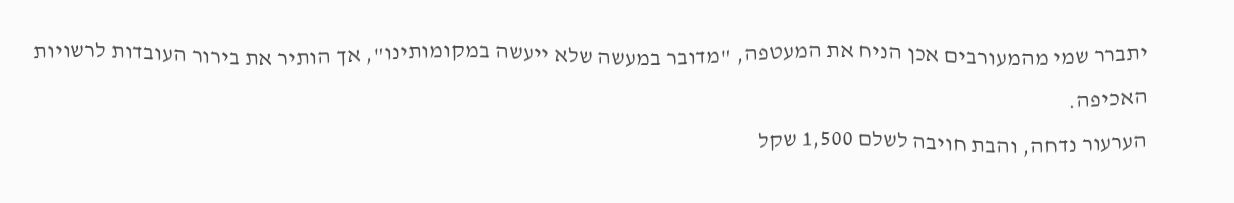יתברר שמי מהמעורבים אכן הניח את המעטפה, "מדובר במעשה שלא ייעשה במקומותינו", אך הותיר את בירור העובדות לרשויות האכיפה.
הערעור נדחה, והבת חויבה לשלם 1,500 שקל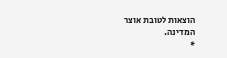הוצאות לטובת אוצר המדינה.
*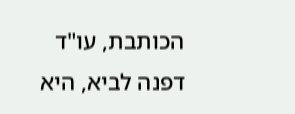הכותבת, עו"ד דפנה לביא, היא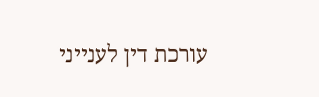עורכת דין לענייני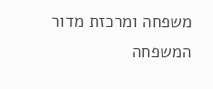משפחה ומרכזת מדור המשפחה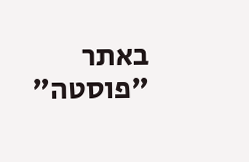באתר "פוסטה"